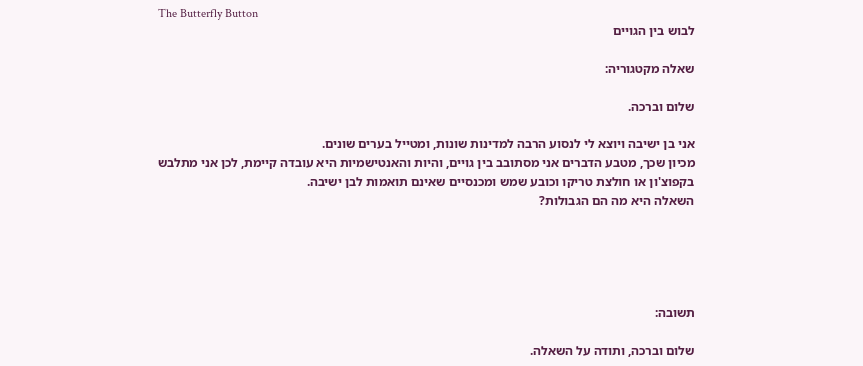The Butterfly Button
לבוש בין הגויים

שאלה מקטגוריה:

שלום וברכה.

אני בן ישיבה ויוצא לי לנסוע הרבה למדינות שונות, ומטייל בערים שונים.
מכיון שכך, מטבע הדברים אני מסתובב בין גויים, והיות והאנטישמיות היא עובדה קיימת, לכן אני מתלבש בקפוצ'ון או חולצת טריקו וכובע שמש ומכנסיים שאינם תואמות לבן ישיבה.
השאלה היא מה הם הגבולות?





תשובה:

שלום וברכה, ותודה על השאלה.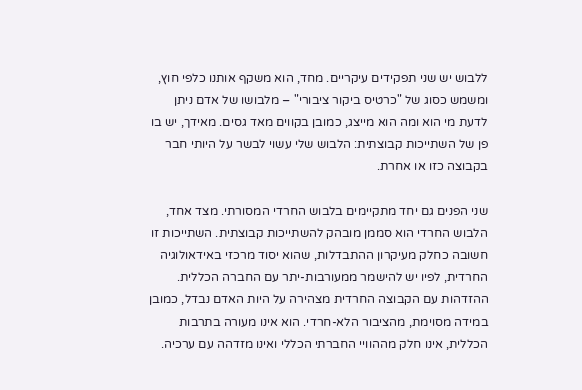ללבוש יש שני תפקידים עיקריים. מחד, הוא משקף אותנו כלפי חוץ, ומשמש כסוג של "כרטיס ביקור ציבורי" – מלבושו של אדם ניתן לדעת מי הוא ומה הוא מייצג, כמובן בקווים מאד גסים. מאידך, יש בו פן של השתייכות קבוצתית: הלבוש שלי עשוי לבשר על היותי חבר בקבוצה כזו או אחרת.

שני הפנים גם יחד מתקיימים בלבוש החרדי המסורתי. מצד אחד, הלבוש החרדי הוא סממן מובהק להשתייכות קבוצתית. השתייכות זו חשובה כחלק מעיקרון ההתבדלות, שהוא יסוד מרכזי באידאולוגיה החרדית, לפיו יש להישמר ממעורבות-יתר עם החברה הכללית. ההזדהות עם הקבוצה החרדית מצהירה על היות האדם נבדל, כמובן במידה מסוימת, מהציבור הלא-חרדי. הוא אינו מעורה בתרבות הכללית, אינו חלק מההוויי החברתי הכללי ואינו מזדהה עם ערכיה.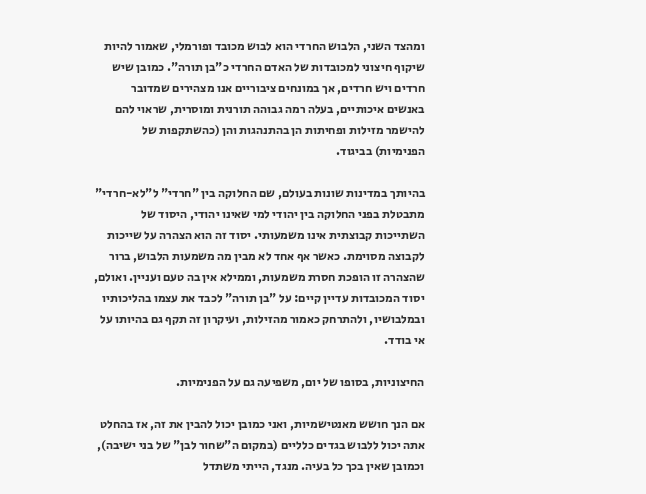ומהצד השני, הלבוש החרדי הוא לבוש מכובד ופורמלי, שאמור להיות שיקוף חיצוני למכובדות של האדם החרדי כ"בן תורה". כמובן שיש חרדים ויש חרדים, אך במונחים ציבוריים אנו מצהירים שמדובר באנשים איכותיים, בעלה רמה גבוהה תורנית ומוסרית, שראוי להם להישמר מזילות ופחיתות הן בהתנהגות והן (כהשתקפות של הפנימיות) בביגוד.

בהיותך במדינות שונות בעולם, שם החלוקה בין "חרדי" ל"לא-חרדי" מתבטלת בפני החלוקה בין יהודי למי שאינו יהודי, היסוד של השתייכות קבוצתית אינו משמעותי. יסוד זה הוא הצהרה על שייכות לקבוצה מסוימת. כאשר אף אחד לא מבין מה משמעות הלבוש, ברור שהצהרה זו הופכת חסרת משמעות, וממילא אין בה טעם ועניין. ואולם, יסוד המכובדות עדיין קיים: על "בן תורה" לכבד את עצמו בהליכותיו ובמלבושיו, ולהתרחק כאמור מהזילות, ועיקרון זה תקף גם בהיותו על אי בודד.

החיצוניות, בסופו של יום, משפיעה גם על הפנימיות.

אם הנך חושש מאנטישמיות, ואני כמובן יכול להבין את זה, אז בהחלט אתה יכול ללבוש בגדים כלליים (במקום ה"שחור לבן" של בני ישיבה), וכמובן שאין בכך כל בעיה. מנגד, הייתי משתדל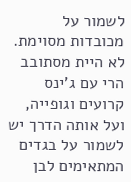לשמור על מכובדות מסוימת. לא היית מסתובב הרי עם ג'ינס קרועים וגופייה, ועל אותה הדרך יש לשמור על בגדים המתאימים לבן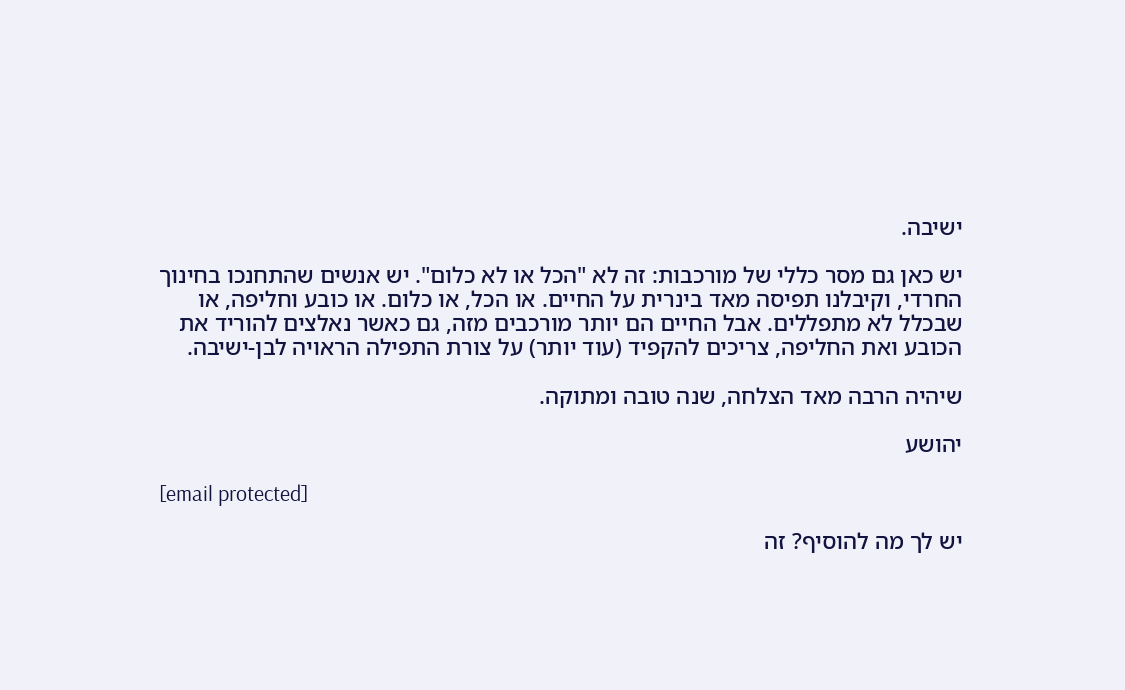ישיבה.

יש כאן גם מסר כללי של מורכבות: זה לא "הכל או לא כלום". יש אנשים שהתחנכו בחינוך החרדי, וקיבלנו תפיסה מאד בינרית על החיים. או הכל, או כלום. או כובע וחליפה, או שבכלל לא מתפללים. אבל החיים הם יותר מורכבים מזה, גם כאשר נאלצים להוריד את הכובע ואת החליפה, צריכים להקפיד (עוד יותר) על צורת התפילה הראויה לבן-ישיבה.

שיהיה הרבה מאד הצלחה, שנה טובה ומתוקה.

יהושע

[email protected]

יש לך מה להוסיף? זה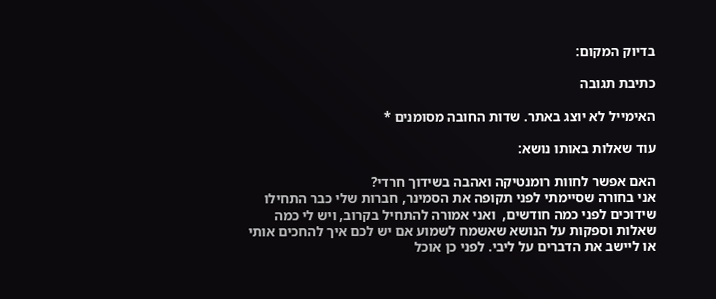בדיוק המקום:

כתיבת תגובה

האימייל לא יוצג באתר. שדות החובה מסומנים *

עוד שאלות באותו נושא:

האם אפשר לחוות רומנטיקה ואהבה בשידוך חרדי?
אני בחורה שסיימתי לפני תקופה את הסמינר, חברות שלי כבר התחילו שידוכים לפני כמה חודשים,  ואני אמורה להתחיל בקרוב, ויש לי כמה שאלות וספקות על הנושא שאשמח לשמוע אם יש לכם איך להחכים אותי או ליישב את הדברים על ליבי. לפני כן אוכל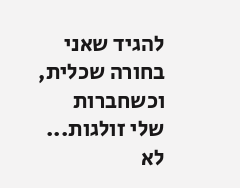להגיד שאני בחורה שכלית, וכשחברות שלי זולגות...
לא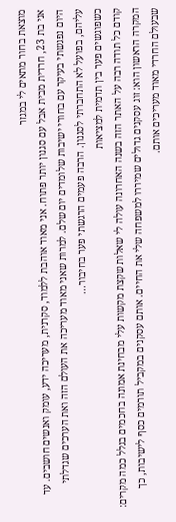מוצאת בחור מתאים לי במגזר
אני בת 23, חרדית מבית אבל עם סגנון יותר פתוח. אני מאוד אוהבת ללמוד, סקרנית, מעריכה ידע, עומק ואנשים חושבים. עד היום נפגשתי בעיקר עם בחורי ישיבות שלומדים יום שלם. למרות שאני מאוד מעריכה את העולם הזה ואת הערכים שגדלתי עליהם, בפועל לא התחברתי לסגנון. הרבה פעמים הרגשתי פער בחיבור...
כשפוגשים פער בין תדמית למציאות
קודם כל תודה רבה על האתר הזה בשנה האחרונה עולה לי שאלות שקצת מקשות עלי מבחינת אמונה בחכמים בגלל כמה מקרים: המקרה הראשון הוא: זוג עסקנים גדולים שמיררו למשפחה שלי את החיים. אותם עסקנים במקביל תורמים כסף לישיבות, כך שבעולם החרדי מאוד מעריכים אותם.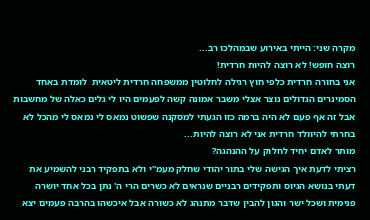מקרה שני: הייתי באירוע שבמהלכו רב...
רוצה חופש! לא רוצה להיות חרדית!
אני בחורה חרדית כלפי חוץ רגילה לחלוטין ממשפחה חרדית ליטאית  לומדת באחד הסמינרים הגדולים נוצר אצלי משבר אמונה קשה לפעמים היו לי גלים כאלה של מחשבות אבל זה אף פעם לא היה ברמה כזו הגעתי למסקנה שפשוט נמאס לי נמאס לי מהכל לא בחרתי להיוולד חרדית אני לא רוצה להיות...
מותר לאדם יחיד לחלוק על ההנהגה?
רציתי לדעת איך הגישה שלי בתור יהודי שחלק מעמ"י ולא בתפקיד רבני להשמיע את דעתי בנושא הגיוס ותפקידים רבניים שנראים לא כשרים הרי ה' נתן בכל אחד יושרה פנימית ושכל ישר והגון להבין שדבר מתנהג לא כשורה אבל איכשהו בהרבה פעמים יצא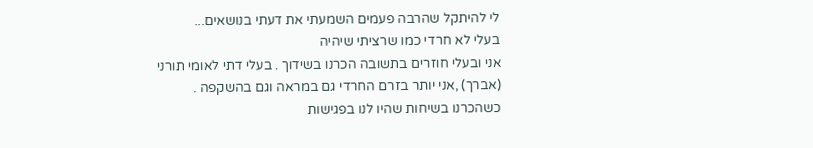לי להיתקל שהרבה פעמים השמעתי את דעתי בנושאים...
בעלי לא חרדי כמו שרציתי שיהיה
אני ובעלי חוזרים בתשובה הכרנו בשידוך . בעלי דתי לאומי תורני (אברך) ,אני יותר בזרם החרדי גם במראה וגם בהשקפה . כשהכרנו בשיחות שהיו לנו בפגישות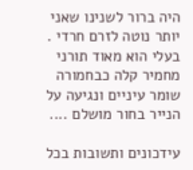היה ברור לשנינו שאני יותר נוטה לזרם חרדי . בעלי הוא מאוד תורני מחמיר קלה כבחמורה שומר עיניים ונגיעה על הנייר בחור מושלם ....

עידכונים ותשובות בכל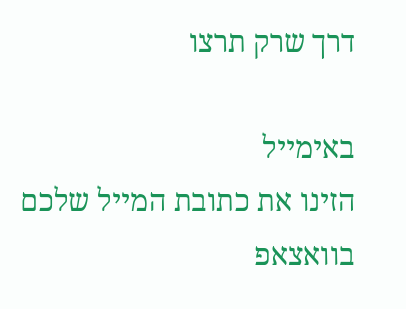דרך שרק תרצו

באימייל
הזינו את כתובת המייל שלכם
בוואצאפ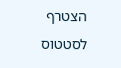הצטרף לסטטוס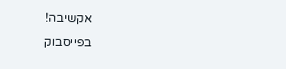אקשיבה!
בפייסבוק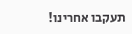תעקבו אחרינו!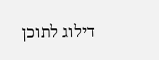דילוג לתוכן